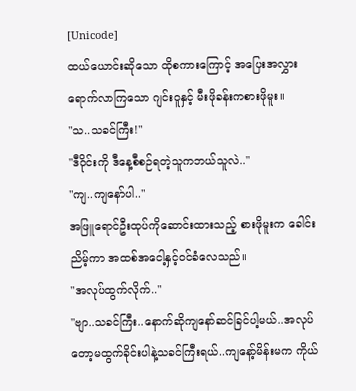[Unicode]
ထယ်ယောင်းဆိုသော ထိုစကားကြောင့် အပြေးအလွှားရောက်လာကြသော ဂျင်းဝူနှင့် မီးဖိုခန်းကစားဖိုမူး။
"သ..သခင်ကြီး!"
"ဒီဝိုင်းကို ဒီနေ့စီစဉ်ရတဲ့သူကဘယ်သူလဲ.."
"ကျ..ကျနော်ပါ.."
အဖြူရောင်ဦးထုပ်ကိုဆောင်းထားသည့် စားဖိုမူးက ခေါင်းညိမ့်ကာ အထစ်အငေါ့နှင့်၀င်ခံလေသည်။
"အလုပ်ထွက်လိုက်.."
"ဗျာ..သခင်ကြီး..နောက်ဆိုကျနော်ဆင်ခြင်ပါ့မယ်..အလုပ်တော့မထွက်ခိုင်းပါနဲ့သခင်ကြီးရယ်..ကျနော့်မိန်းမက ကိုယ်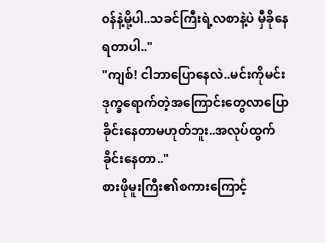၀န်နဲ့မို့ပါ..သခင်ကြီးရဲ့လစာနဲ့ပဲ မှီခိုနေရတာပါ.."
"ကျစ်! ငါဘာပြောနေလဲ..မင်းကိုမင်းဒုက္ခရောက်တဲ့အကြောင်းတွေလာပြောခိုင်းနေတာမဟုတ်ဘူး..အလုပ်ထွက်ခိုင်းနေတာ.."
စားဖိုမူးကြီး၏စကားကြောင့်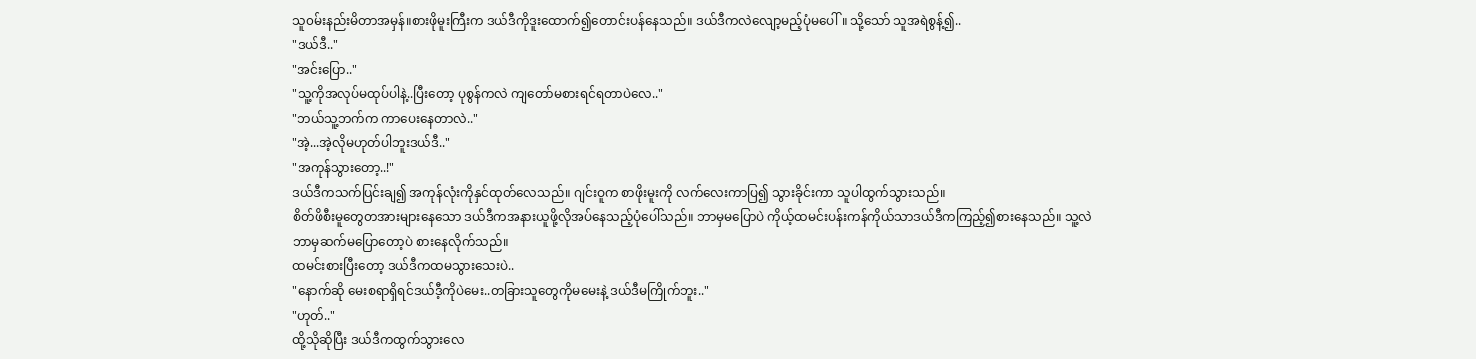သူ၀မ်းနည်းမိတာအမှန်။စားဖိုမူးကြီးက ဒယ်ဒီကိုဒူးထောက်၍တောင်းပန်နေသည်။ ဒယ်ဒီကလဲလျော့မည့်ပုံမပေါ်။ သို့သော် သူအရဲစွန့်၍..
"ဒယ်ဒီ.."
"အင်းပြော.."
"သူ့ကိုအလုပ်မထုပ်ပါနဲ့..ပြီးတော့ ပုစွန်ကလဲ ကျတော်မစားရင်ရတာပဲလေ.."
"ဘယ်သူ့ဘက်က ကာပေးနေတာလဲ.."
"အဲ့...အဲ့လိုမဟုတ်ပါဘူးဒယ်ဒီ.."
"အကုန်သွားတော့..!"
ဒယ်ဒီကသက်ပြင်းချ၍ အကုန်လုံးကိုနှင်ထုတ်လေသည်။ ဂျင်းဝူက စာဖိုးမူးကို လက်လေးကာပြ၍ သွားခိုင်းကာ သူပါထွက်သွားသည်။
စိတ်ဖိစီးမူတွေတအားများနေသော ဒယ်ဒီကအနားယူဖို့လိုအပ်နေသည့်ပုံပေါ်သည်။ ဘာမှမပြောပဲ ကိုယ့်ထမင်းပန်းကန်ကိုယ်သာဒယ်ဒီကကြည့်၍စားနေသည်။ သူ့လဲဘာမှဆက်မပြောတော့ပဲ စားနေလိုက်သည်။
ထမင်းစားပြီးတော့ ဒယ်ဒီကထမသွားသေးပဲ..
"နောက်ဆို မေးစရာရှိရင်ဒယ်ဒီ့ကိုပဲမေး..တခြားသူတွေကိုမမေးနဲ့ ဒယ်ဒီမကြိုက်ဘူး.."
"ဟုတ်.."
ထို့သိုဆိုပြီး ဒယ်ဒီကထွက်သွားလေ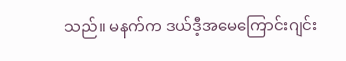သည်။ မနက်က ဒယ်ဒီ့အမေကြောင်းဂျင်း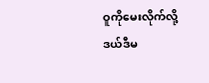ဝူကိုမေးလိုက်လို့ ဒယ်ဒီမ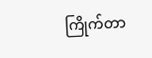ကြိုက်တာ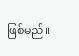ဖြစ်မည်။